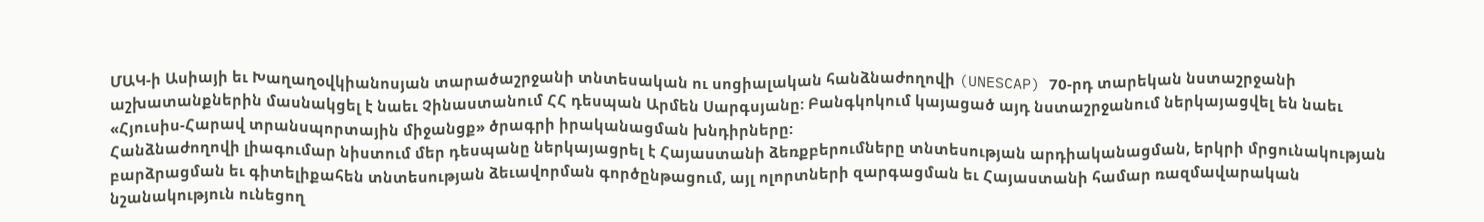ՄԱԿ-ի Ասիայի եւ Խաղաղօվկիանոսյան տարածաշրջանի տնտեսական ու սոցիալական հանձնաժողովի (UNESCAP) 70-րդ տարեկան նստաշրջանի աշխատանքներին մասնակցել է նաեւ Չինաստանում ՀՀ դեսպան Արմեն Սարգսյանը: Բանգկոկում կայացած այդ նստաշրջանում ներկայացվել են նաեւ «Հյուսիս-Հարավ տրանսպորտային միջանցք» ծրագրի իրականացման խնդիրները:
Հանձնաժողովի լիագումար նիստում մեր դեսպանը ներկայացրել է Հայաստանի ձեռքբերումները տնտեսության արդիականացման, երկրի մրցունակության բարձրացման եւ գիտելիքահեն տնտեսության ձեւավորման գործընթացում, այլ ոլորտների զարգացման եւ Հայաստանի համար ռազմավարական նշանակություն ունեցող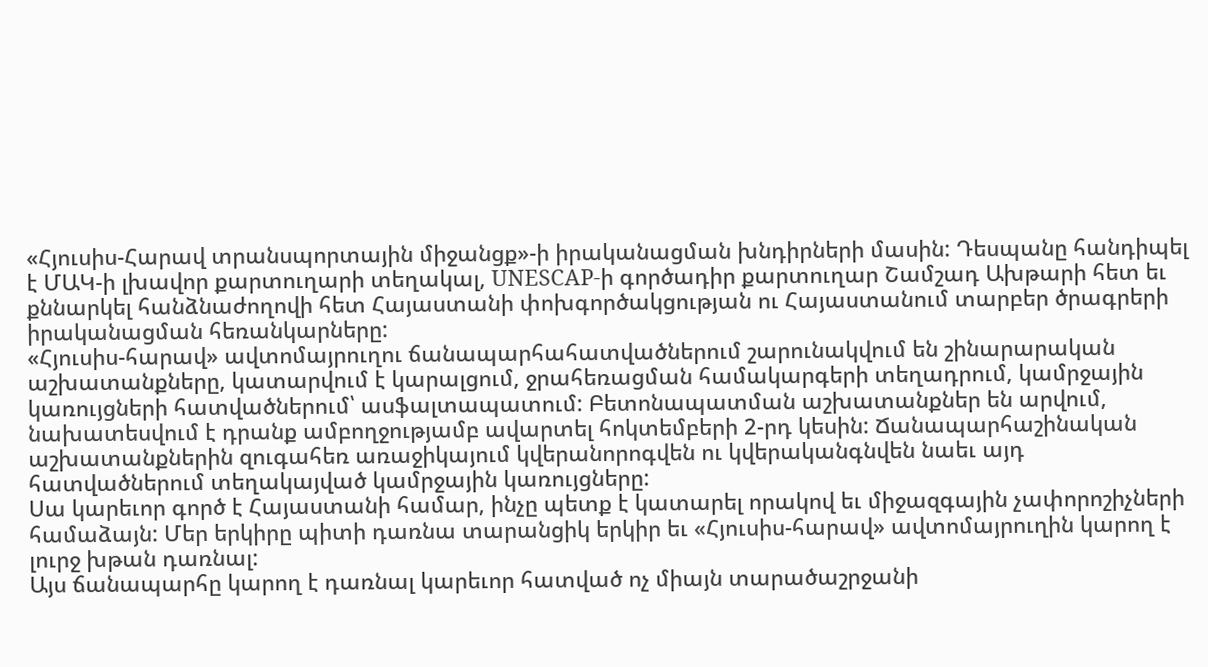«Հյուսիս-Հարավ տրանսպորտային միջանցք»-ի իրականացման խնդիրների մասին: Դեսպանը հանդիպել է ՄԱԿ-ի լխավոր քարտուղարի տեղակալ, UNESCAP-ի գործադիր քարտուղար Շամշադ Ախթարի հետ եւ քննարկել հանձնաժողովի հետ Հայաստանի փոխգործակցության ու Հայաստանում տարբեր ծրագրերի իրականացման հեռանկարները:
«Հյուսիս-հարավ» ավտոմայրուղու ճանապարհահատվածներում շարունակվում են շինարարական աշխատանքները, կատարվում է կարալցում, ջրահեռացման համակարգերի տեղադրում, կամրջային կառույցների հատվածներում՝ ասֆալտապատում: Բետոնապատման աշխատանքներ են արվում, նախատեսվում է դրանք ամբողջությամբ ավարտել հոկտեմբերի 2-րդ կեսին: Ճանապարհաշինական աշխատանքներին զուգահեռ առաջիկայում կվերանորոգվեն ու կվերականգնվեն նաեւ այդ հատվածներում տեղակայված կամրջային կառույցները:
Սա կարեւոր գործ է Հայաստանի համար, ինչը պետք է կատարել որակով եւ միջազգային չափորոշիչների համաձայն: Մեր երկիրը պիտի դառնա տարանցիկ երկիր եւ «Հյուսիս-հարավ» ավտոմայրուղին կարող է լուրջ խթան դառնալ:
Այս ճանապարհը կարող է դառնալ կարեւոր հատված ոչ միայն տարածաշրջանի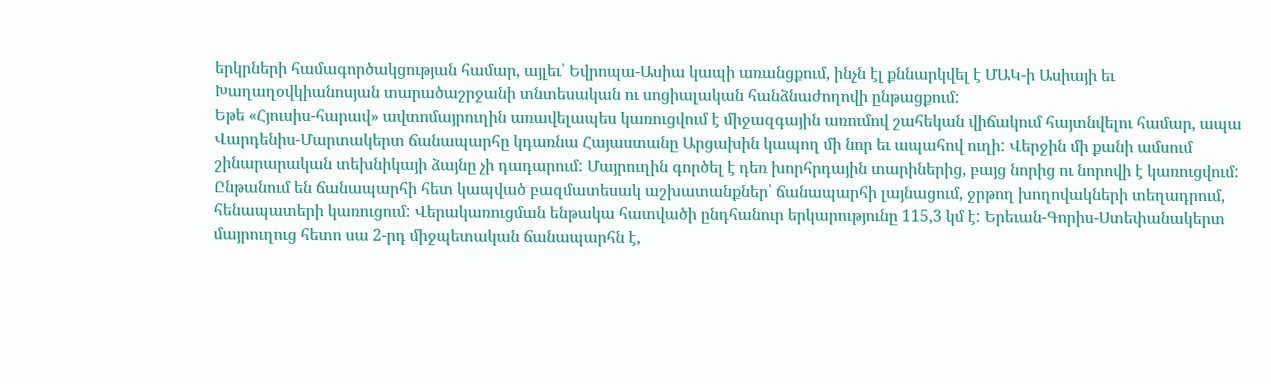երկրների համագործակցության համար, այլեւ՝ Եվրոպա-Ասիա կապի առանցքում, ինչն էլ քննարկվել է ՄԱԿ-ի Ասիայի եւ Խաղաղօվկիանոսյան տարածաշրջանի տնտեսական ու սոցիալական հանձնաժողովի ընթացքում:
Եթե «Հյուսիս-հարավ» ավտոմայրուղին առավելապես կառուցվում է միջազգային առումով շահեկան վիճակում հայտնվելու համար, ապա Վարդենիս-Մարտակերտ ճանապարհը կդառնա Հայաստանը Արցախին կապող մի նոր եւ ապահով ուղի: Վերջին մի քանի ամսում շինարարական տեխնիկայի ձայնը չի դադարում: Մայրուղին գործել է դեռ խորհրդային տարիներից, բայց նորից ու նորովի է կառուցվում: Ընթանում են ճանապարհի հետ կապված բազմատեսակ աշխատանքներ՝ ճանապարհի լայնացում, ջրթող խողովակների տեղադրում, հենապատերի կառուցում: Վերակառուցման ենթակա հատվածի ընդհանուր երկարությունը 115,3 կմ է: Երեւան-Գորիս-Ստեփանակերտ մայրուղուց հետո սա 2-րդ միջպետական ճանապարհն է,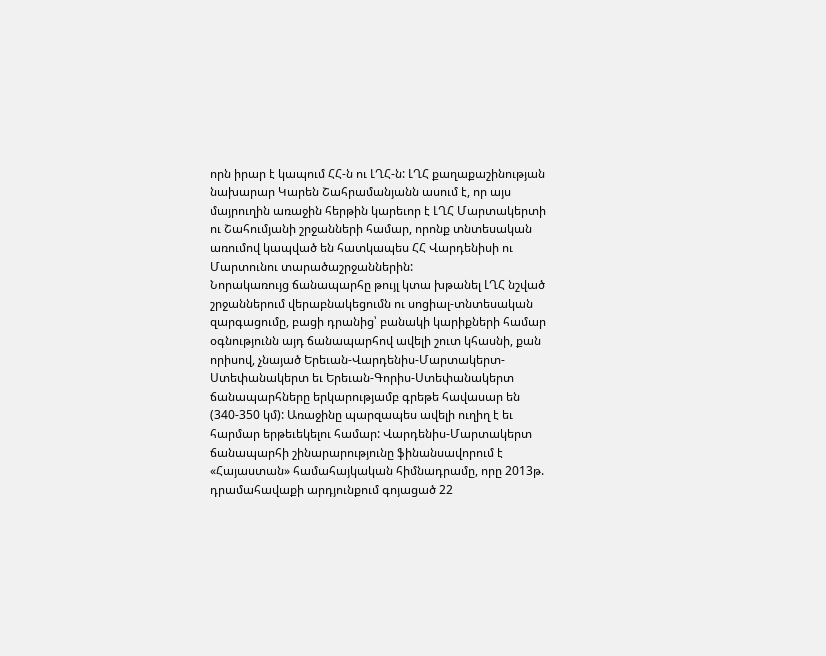որն իրար է կապում ՀՀ-ն ու ԼՂՀ-ն: ԼՂՀ քաղաքաշինության նախարար Կարեն Շահրամանյանն ասում է, որ այս մայրուղին առաջին հերթին կարեւոր է ԼՂՀ Մարտակերտի ու Շահումյանի շրջանների համար, որոնք տնտեսական առումով կապված են հատկապես ՀՀ Վարդենիսի ու Մարտունու տարածաշրջաններին:
Նորակառույց ճանապարհը թույլ կտա խթանել ԼՂՀ նշված շրջաններում վերաբնակեցումն ու սոցիալ-տնտեսական զարգացումը, բացի դրանից՝ բանակի կարիքների համար օգնությունն այդ ճանապարհով ավելի շուտ կհասնի, քան որիսով, չնայած Երեւան-Վարդենիս-Մարտակերտ-Ստեփանակերտ եւ Երեւան-Գորիս-Ստեփանակերտ ճանապարհները երկարությամբ գրեթե հավասար են (340-350 կմ): Առաջինը պարզապես ավելի ուղիղ է եւ հարմար երթեւեկելու համար: Վարդենիս-Մարտակերտ ճանապարհի շինարարությունը ֆինանսավորում է «Հայաստան» համահայկական հիմնադրամը, որը 2013թ. դրամահավաքի արդյունքում գոյացած 22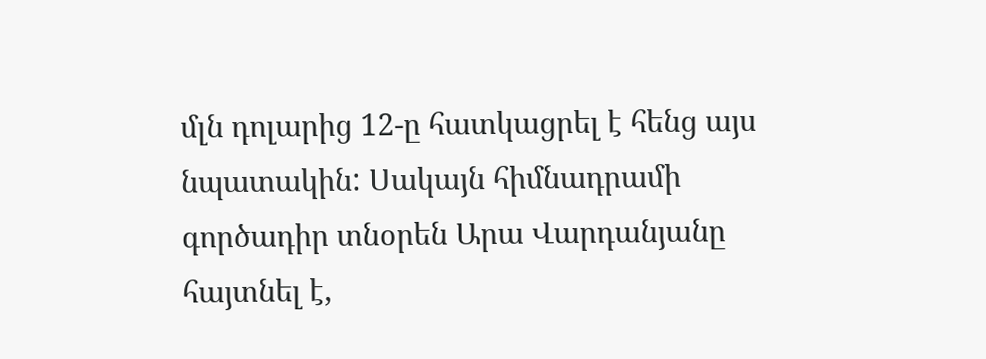մլն դոլարից 12-ը հատկացրել է հենց այս նպատակին: Սակայն հիմնադրամի գործադիր տնօրեն Արա Վարդանյանը հայտնել է,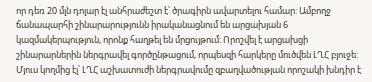որ դեռ 20 մլն դոլար էլ անհրաժեշտ է՝ ծրագիրն ավարտելու համար: Ամբողջ ճանապարհի շինարարությունն իրականացնում են արցախյան 6 կազմակերպություն, որոնք հաղթել են մրցույթում: Որոշվել է արցախցի շինարարներին ներգրավել գործընթացում, որպեսզի հարկերը մուծվեն ԼՂՀ բյուջե: Մյուս կողմից էլ՝ ԼՂՀ աշխատուժի ներգրավումը զբաղվածության որոշակի խնդիր է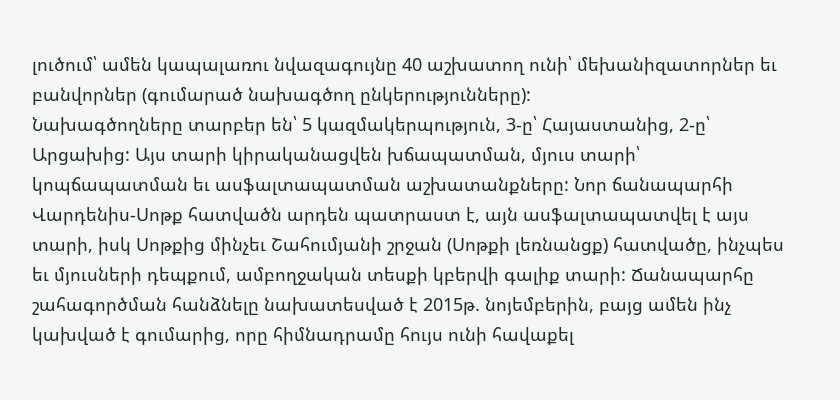լուծում՝ ամեն կապալառու նվազագույնը 40 աշխատող ունի՝ մեխանիզատորներ եւ բանվորներ (գումարած նախագծող ընկերությունները):
Նախագծողները տարբեր են՝ 5 կազմակերպություն, 3-ը՝ Հայաստանից, 2-ը՝ Արցախից: Այս տարի կիրականացվեն խճապատման, մյուս տարի՝ կոպճապատման եւ ասֆալտապատման աշխատանքները: Նոր ճանապարհի Վարդենիս-Սոթք հատվածն արդեն պատրաստ է, այն ասֆալտապատվել է այս տարի, իսկ Սոթքից մինչեւ Շահումյանի շրջան (Սոթքի լեռնանցք) հատվածը, ինչպես եւ մյուսների դեպքում, ամբողջական տեսքի կբերվի գալիք տարի: Ճանապարհը շահագործման հանձնելը նախատեսված է 2015թ. նոյեմբերին, բայց ամեն ինչ կախված է գումարից, որը հիմնադրամը հույս ունի հավաքել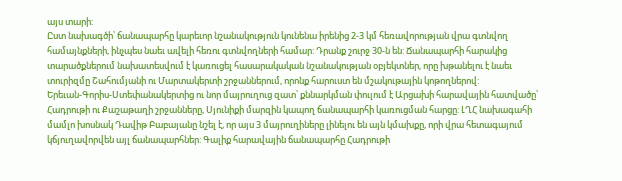այս տարի:
Ըստ նախագծի՝ ճանապարհը կարեւոր նշանակություն կունենա իրենից 2-3 կմ հեռավորության վրա գտնվող համայնքների, ինչպես նաեւ ավելի հեռու գտնվողների համար: Դրանք շուրջ 30-ն են: Ճանապարհի հարակից տարածքներում նախատեսվում է կառուցել հասարակական նշանակության օբյեկտներ, որը խթանելու է նաեւ տուրիզմը Շահումյանի ու Մարտակերտի շրջաններում, որոնք հարուստ են մշակութային կոթողներով:
Երեւան-Գորիս-Ստեփանակերտից ու նոր մայրուղուց զատ՝ քննարկման փուլում է Արցախի հարավային հատվածը՝ Հադրութի ու Քաշաթաղի շրջանները, Սյունիքի մարզին կապող ճանապարհի կառուցման հարցը: ԼՂՀ նախագահի մամլո խոսնակ Դավիթ Բաբայանը նշել է, որ այս 3 մայրուղիները լինելու են այն կմախքը, որի վրա հետագայում կճյուղավորվեն այլ ճանապարհներ: Գալիք հարավային ճանապարհը Հադրութի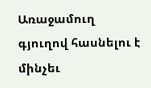Առաջամուղ գյուղով հասնելու է մինչեւ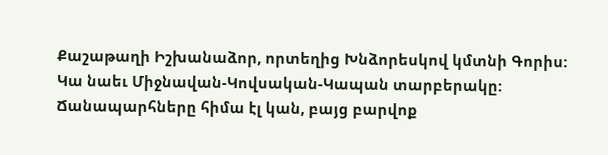Քաշաթաղի Իշխանաձոր, որտեղից Խնձորեսկով կմտնի Գորիս:
Կա նաեւ Միջնավան-Կովսական-Կապան տարբերակը: Ճանապարհները հիմա էլ կան, բայց բարվոք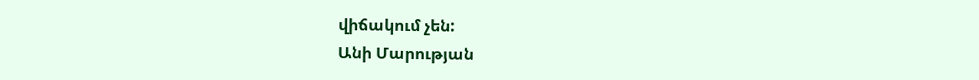վիճակում չեն:
Անի Մարության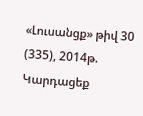«Լուսանցք» թիվ 30 (335), 2014թ.
Կարդացեք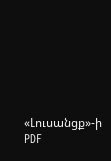«Լուսանցք»-ի PDF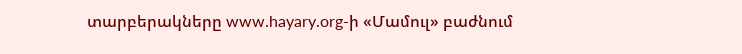տարբերակները www.hayary.org-ի «Մամուլ» բաժնում